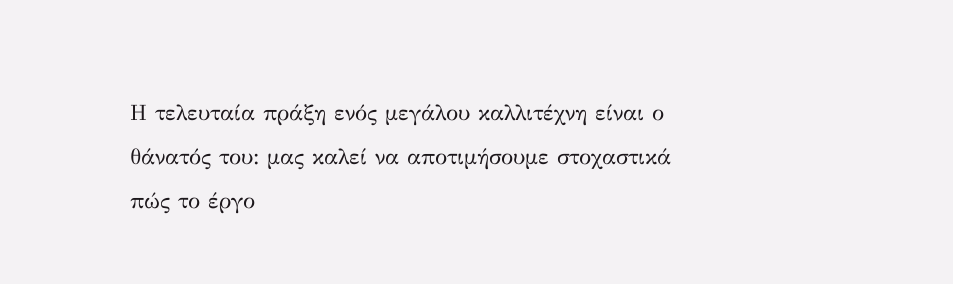Η τελευταία πράξη ενός μεγάλου καλλιτέχνη είναι ο θάνατός του: μας καλεί να αποτιμήσουμε στοχαστικά πώς το έργο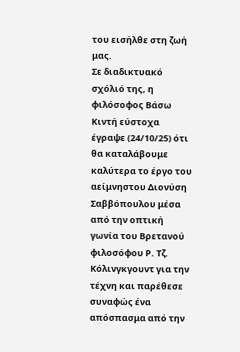του εισήλθε στη ζωή μας.
Σε διαδικτυακό σχόλιό της, η φιλόσοφος Βάσω Κιντή εύστοχα έγραψε (24/10/25) ότι θα καταλάβουμε καλύτερα το έργο του αείμνηστου Διονύση Σαββόπουλου μέσα από την οπτική γωνία του Βρετανού φιλοσόφου Ρ. Τζ. Κόλινγκγουντ για την τέχνη και παρέθεσε συναφώς ένα απόσπασμα από την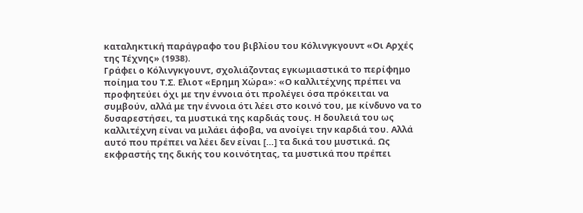καταληκτική παράγραφο του βιβλίου του Κόλινγκγουντ «Οι Αρχές της Τέχνης» (1938).
Γράφει ο Κόλινγκγουντ, σχολιάζοντας εγκωμιαστικά το περίφημο ποίημα του Τ.Σ. Ελιοτ «Ερημη Χώρα»: «Ο καλλιτέχνης πρέπει να προφητεύει όχι με την έννοια ότι προλέγει όσα πρόκειται να συμβούν, αλλά με την έννοια ότι λέει στο κοινό του, με κίνδυνο να το δυσαρεστήσει, τα μυστικά της καρδιάς τους. Η δουλειά του ως καλλιτέχνη είναι να μιλάει άφοβα, να ανοίγει την καρδιά του. Αλλά αυτό που πρέπει να λέει δεν είναι […] τα δικά του μυστικά. Ως εκφραστής της δικής του κοινότητας, τα μυστικά που πρέπει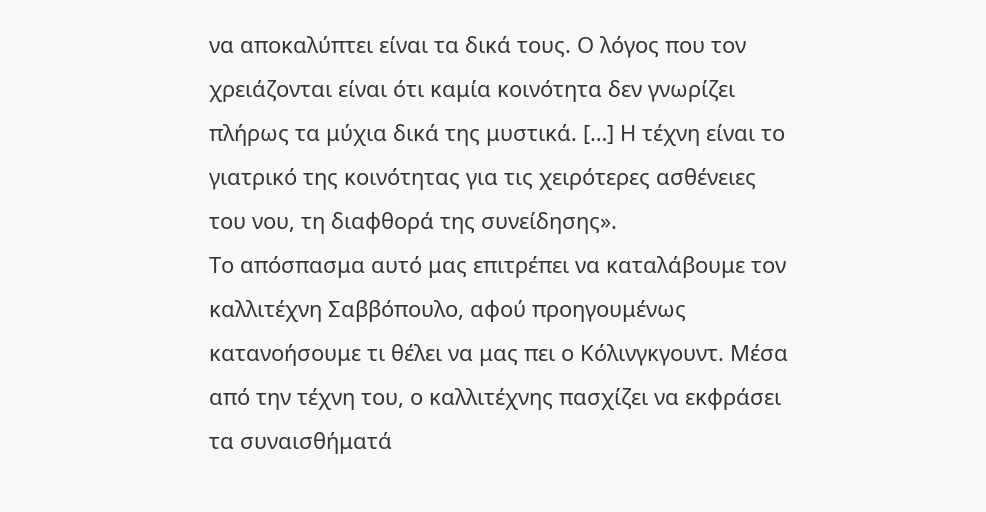να αποκαλύπτει είναι τα δικά τους. Ο λόγος που τον χρειάζονται είναι ότι καμία κοινότητα δεν γνωρίζει πλήρως τα μύχια δικά της μυστικά. […] Η τέχνη είναι το γιατρικό της κοινότητας για τις χειρότερες ασθένειες του νου, τη διαφθορά της συνείδησης».
Το απόσπασμα αυτό μας επιτρέπει να καταλάβουμε τον καλλιτέχνη Σαββόπουλο, αφού προηγουμένως κατανοήσουμε τι θέλει να μας πει ο Κόλινγκγουντ. Μέσα από την τέχνη του, ο καλλιτέχνης πασχίζει να εκφράσει τα συναισθήματά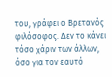του, γράφει ο Βρετανός φιλόσοφος. Δεν το κάνει τόσο χάριν των άλλων, όσο για τον εαυτό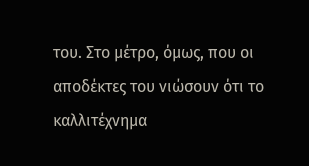του. Στο μέτρο, όμως, που οι αποδέκτες του νιώσουν ότι το καλλιτέχνημα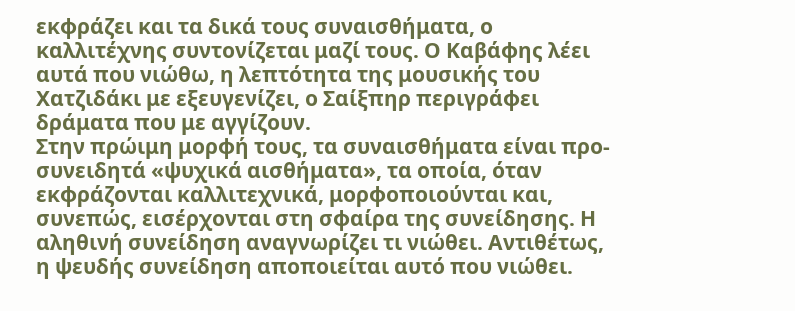εκφράζει και τα δικά τους συναισθήματα, ο καλλιτέχνης συντονίζεται μαζί τους. Ο Καβάφης λέει αυτά που νιώθω, η λεπτότητα της μουσικής του Χατζιδάκι με εξευγενίζει, ο Σαίξπηρ περιγράφει δράματα που με αγγίζουν.
Στην πρώιμη μορφή τους, τα συναισθήματα είναι προ-συνειδητά «ψυχικά αισθήματα», τα οποία, όταν εκφράζονται καλλιτεχνικά, μορφοποιούνται και, συνεπώς, εισέρχονται στη σφαίρα της συνείδησης. Η αληθινή συνείδηση αναγνωρίζει τι νιώθει. Αντιθέτως, η ψευδής συνείδηση αποποιείται αυτό που νιώθει.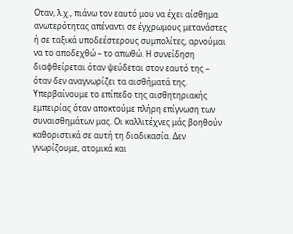Οταν, λ.χ., πιάνω τον εαυτό μου να έχει αίσθημα ανωτερότητας απέναντι σε έγχρωμους μετανάστες ή σε ταξικά υποδεέστερους συμπολίτες, αρνούμαι να το αποδεχθώ – το απωθώ. Η συνείδηση διαφθείρεται όταν ψεύδεται στον εαυτό της – όταν δεν αναγνωρίζει τα αισθήματά της. Υπερβαίνουμε το επίπεδο της αισθητηριακής εμπειρίας όταν αποκτούμε πλήρη επίγνωση των συναισθημάτων μας. Οι καλλιτέχνες μάς βοηθούν καθοριστικά σε αυτή τη διαδικασία. Δεν γνωρίζουμε, ατομικά και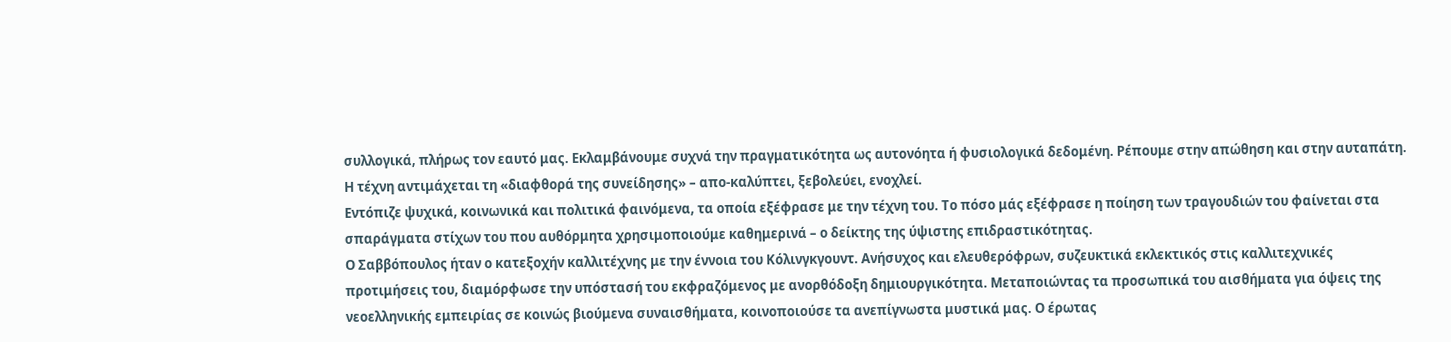συλλογικά, πλήρως τον εαυτό μας. Εκλαμβάνουμε συχνά την πραγματικότητα ως αυτονόητα ή φυσιολογικά δεδομένη. Ρέπουμε στην απώθηση και στην αυταπάτη. Η τέχνη αντιμάχεται τη «διαφθορά της συνείδησης» – απο-καλύπτει, ξεβολεύει, ενοχλεί.
Εντόπιζε ψυχικά, κοινωνικά και πολιτικά φαινόμενα, τα οποία εξέφρασε με την τέχνη του. Το πόσο μάς εξέφρασε η ποίηση των τραγουδιών του φαίνεται στα σπαράγματα στίχων του που αυθόρμητα χρησιμοποιούμε καθημερινά – ο δείκτης της ύψιστης επιδραστικότητας.
Ο Σαββόπουλος ήταν ο κατεξοχήν καλλιτέχνης με την έννοια του Κόλινγκγουντ. Ανήσυχος και ελευθερόφρων, συζευκτικά εκλεκτικός στις καλλιτεχνικές προτιμήσεις του, διαμόρφωσε την υπόστασή του εκφραζόμενος με ανορθόδοξη δημιουργικότητα. Μεταποιώντας τα προσωπικά του αισθήματα για όψεις της νεοελληνικής εμπειρίας σε κοινώς βιούμενα συναισθήματα, κοινοποιούσε τα ανεπίγνωστα μυστικά μας. Ο έρωτας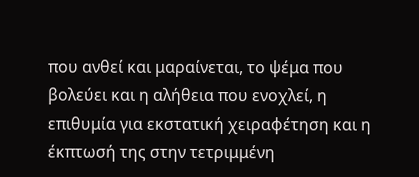που ανθεί και μαραίνεται, το ψέμα που βολεύει και η αλήθεια που ενοχλεί, η επιθυμία για εκστατική χειραφέτηση και η έκπτωσή της στην τετριμμένη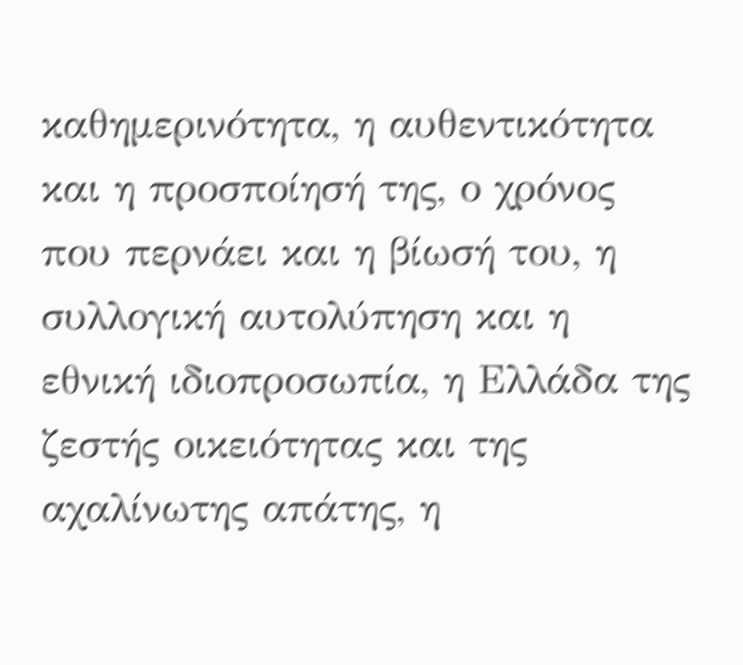καθημερινότητα, η αυθεντικότητα και η προσποίησή της, ο χρόνος που περνάει και η βίωσή του, η συλλογική αυτολύπηση και η εθνική ιδιοπροσωπία, η Ελλάδα της ζεστής οικειότητας και της αχαλίνωτης απάτης, η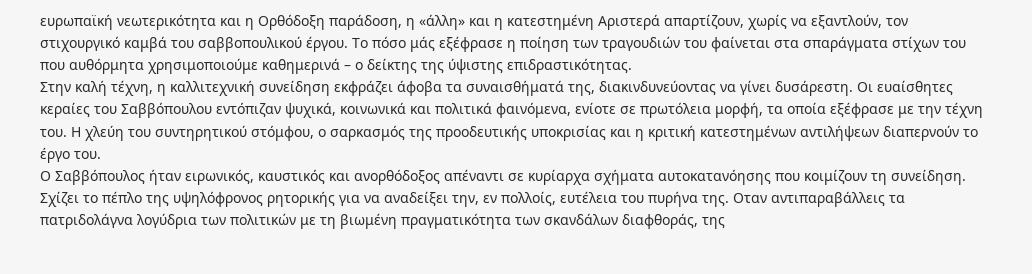ευρωπαϊκή νεωτερικότητα και η Ορθόδοξη παράδοση, η «άλλη» και η κατεστημένη Αριστερά απαρτίζουν, χωρίς να εξαντλούν, τον στιχουργικό καμβά του σαββοπουλικού έργου. Το πόσο μάς εξέφρασε η ποίηση των τραγουδιών του φαίνεται στα σπαράγματα στίχων του που αυθόρμητα χρησιμοποιούμε καθημερινά – ο δείκτης της ύψιστης επιδραστικότητας.
Στην καλή τέχνη, η καλλιτεχνική συνείδηση εκφράζει άφοβα τα συναισθήματά της, διακινδυνεύοντας να γίνει δυσάρεστη. Οι ευαίσθητες κεραίες του Σαββόπουλου εντόπιζαν ψυχικά, κοινωνικά και πολιτικά φαινόμενα, ενίοτε σε πρωτόλεια μορφή, τα οποία εξέφρασε με την τέχνη του. Η χλεύη του συντηρητικού στόμφου, ο σαρκασμός της προοδευτικής υποκρισίας και η κριτική κατεστημένων αντιλήψεων διαπερνούν το έργο του.
Ο Σαββόπουλος ήταν ειρωνικός, καυστικός και ανορθόδοξος απέναντι σε κυρίαρχα σχήματα αυτοκατανόησης που κοιμίζουν τη συνείδηση. Σχίζει το πέπλο της υψηλόφρονος ρητορικής για να αναδείξει την, εν πολλοίς, ευτέλεια του πυρήνα της. Οταν αντιπαραβάλλεις τα πατριδολάγνα λογύδρια των πολιτικών με τη βιωμένη πραγματικότητα των σκανδάλων διαφθοράς, της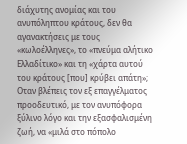διάχυτης ανομίας και του ανυπόληπτου κράτους, δεν θα αγανακτήσεις με τους «κωλοέλληνες», το «πνεύμα αλήτικο Ελλαδίτικο» και τη «χάρτα αυτού του κράτους [που] κρύβει απάτη»; Οταν βλέπεις τον εξ επαγγέλματος προοδευτικό, με τον ανυπόφορα ξύλινο λόγο και την εξασφαλισμένη ζωή, να «μιλά στο πόπολο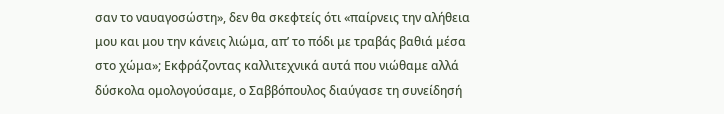σαν το ναυαγοσώστη», δεν θα σκεφτείς ότι «παίρνεις την αλήθεια μου και μου την κάνεις λιώμα, απ’ το πόδι με τραβάς βαθιά μέσα στο χώμα»; Εκφράζοντας καλλιτεχνικά αυτά που νιώθαμε αλλά δύσκολα ομολογούσαμε, ο Σαββόπουλος διαύγασε τη συνείδησή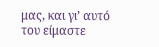μας, και γι’ αυτό του είμαστε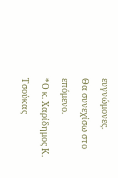ευγνώμονες.
Θα συνεχίσω στο επόμενο.
*Ο κ. Χαρίδημος Κ. Τσούκας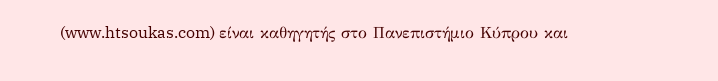(www.htsoukas.com) είναι καθηγητής στο Πανεπιστήμιο Κύπρου και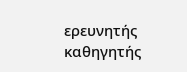ερευνητής καθηγητής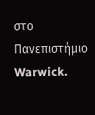στο Πανεπιστήμιο Warwick.